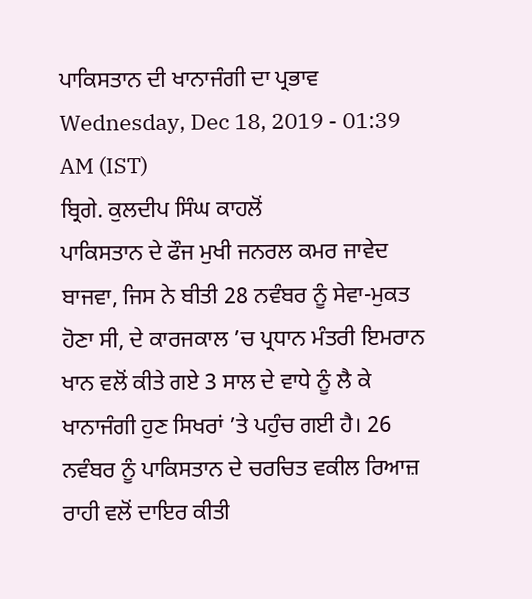ਪਾਕਿਸਤਾਨ ਦੀ ਖਾਨਾਜੰਗੀ ਦਾ ਪ੍ਰਭਾਵ
Wednesday, Dec 18, 2019 - 01:39 AM (IST)
ਬ੍ਰਿਗੇ. ਕੁਲਦੀਪ ਸਿੰਘ ਕਾਹਲੋਂ
ਪਾਕਿਸਤਾਨ ਦੇ ਫੌਜ ਮੁਖੀ ਜਨਰਲ ਕਮਰ ਜਾਵੇਦ ਬਾਜਵਾ, ਜਿਸ ਨੇ ਬੀਤੀ 28 ਨਵੰਬਰ ਨੂੰ ਸੇਵਾ-ਮੁਕਤ ਹੋਣਾ ਸੀ, ਦੇ ਕਾਰਜਕਾਲ ’ਚ ਪ੍ਰਧਾਨ ਮੰਤਰੀ ਇਮਰਾਨ ਖਾਨ ਵਲੋਂ ਕੀਤੇ ਗਏ 3 ਸਾਲ ਦੇ ਵਾਧੇ ਨੂੰ ਲੈ ਕੇ ਖਾਨਾਜੰਗੀ ਹੁਣ ਸਿਖਰਾਂ ’ਤੇ ਪਹੁੰਚ ਗਈ ਹੈ। 26 ਨਵੰਬਰ ਨੂੰ ਪਾਕਿਸਤਾਨ ਦੇ ਚਰਚਿਤ ਵਕੀਲ ਰਿਆਜ਼ ਰਾਹੀ ਵਲੋਂ ਦਾਇਰ ਕੀਤੀ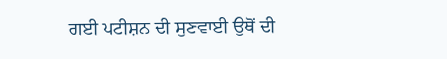ਗਈ ਪਟੀਸ਼ਨ ਦੀ ਸੁਣਵਾਈ ਉਥੋਂ ਦੀ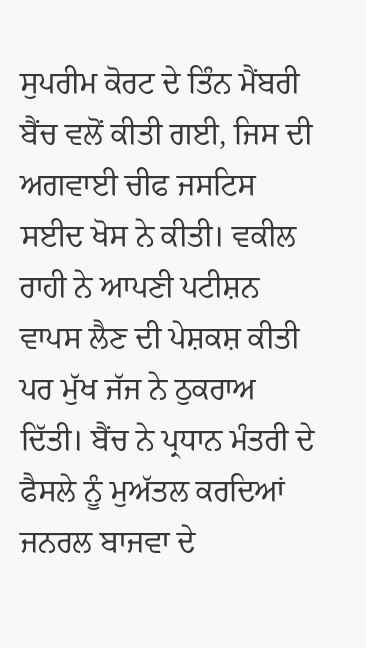ਸੁਪਰੀਮ ਕੋਰਟ ਦੇ ਤਿੰਨ ਮੈਂਬਰੀ ਬੈਂਚ ਵਲੋਂ ਕੀਤੀ ਗਈ, ਜਿਸ ਦੀ ਅਗਵਾਈ ਚੀਫ ਜਸਟਿਸ ਸਈਦ ਖੋਸ ਨੇ ਕੀਤੀ। ਵਕੀਲ ਰਾਹੀ ਨੇ ਆਪਣੀ ਪਟੀਸ਼ਨ ਵਾਪਸ ਲੈਣ ਦੀ ਪੇਸ਼ਕਸ਼ ਕੀਤੀ ਪਰ ਮੁੱਖ ਜੱਜ ਨੇ ਠੁਕਰਾਅ ਦਿੱਤੀ। ਬੈਂਚ ਨੇ ਪ੍ਰਧਾਨ ਮੰਤਰੀ ਦੇ ਫੈਸਲੇ ਨੂੰ ਮੁਅੱਤਲ ਕਰਦਿਆਂ ਜਨਰਲ ਬਾਜਵਾ ਦੇ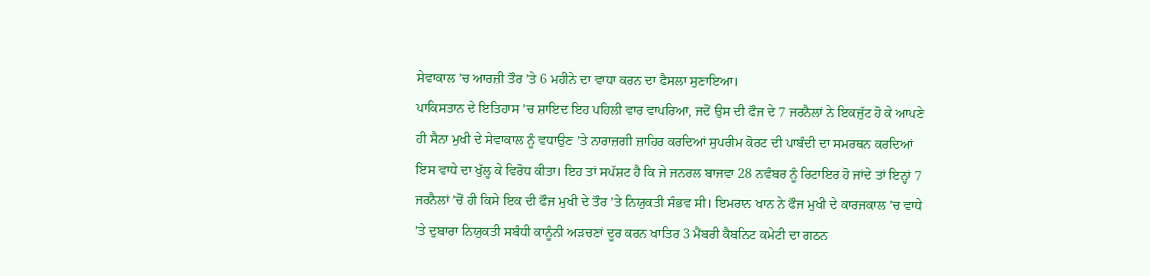ਸੇਵਾਕਾਲ ’ਚ ਆਰਜ਼ੀ ਤੌਰ ’ਤੇ 6 ਮਹੀਨੇ ਦਾ ਵਾਧਾ ਕਰਨ ਦਾ ਫੈਸਲਾ ਸੁਣਾਇਆ।
ਪਾਕਿਸਤਾਨ ਦੇ ਇਤਿਹਾਸ ’ਚ ਸ਼ਾਇਦ ਇਹ ਪਹਿਲੀ ਵਾਰ ਵਾਪਰਿਆ, ਜਦੋਂ ਉਸ ਦੀ ਫੌਜ ਦੇ 7 ਜਰਨੈਲਾਂ ਨੇ ਇਕਜੁੱਟ ਹੋ ਕੇ ਆਪਣੇ ਹੀ ਸੈਨਾ ਮੁਖੀ ਦੇ ਸੇਵਾਕਾਲ ਨੂੰ ਵਧਾਉਣ ’ਤੇ ਨਾਰਾਜ਼ਗੀ ਜ਼ਾਹਿਰ ਕਰਦਿਆਂ ਸੁਪਰੀਮ ਕੋਰਟ ਦੀ ਪਾਬੰਦੀ ਦਾ ਸਮਰਥਨ ਕਰਦਿਆਂ ਇਸ ਵਾਧੇ ਦਾ ਖੁੱਲ੍ਹ ਕੇ ਵਿਰੋਧ ਕੀਤਾ। ਇਹ ਤਾਂ ਸਪੱਸ਼ਟ ਹੈ ਕਿ ਜੇ ਜਨਰਲ ਬਾਜਵਾ 28 ਨਵੰਬਰ ਨੂੰ ਰਿਟਾਇਰ ਹੋ ਜਾਂਦੇ ਤਾਂ ਇਨ੍ਹਾਂ 7 ਜਰਨੈਲਾਂ ’ਚੋਂ ਹੀ ਕਿਸੇ ਇਕ ਦੀ ਫੌਜ ਮੁਖੀ ਦੇ ਤੌਰ ’ਤੇ ਨਿਯੁਕਤੀ ਸੰਭਵ ਸੀ। ਇਮਰਾਨ ਖਾਨ ਨੇ ਫੌਜ ਮੁਖੀ ਦੇ ਕਾਰਜਕਾਲ ’ਚ ਵਾਧੇ ’ਤੇ ਦੁਬਾਰਾ ਨਿਯੁਕਤੀ ਸਬੰਧੀ ਕਾਨੂੰਨੀ ਅੜਚਣਾਂ ਦੂਰ ਕਰਨ ਖਾਤਿਰ 3 ਮੈਂਬਰੀ ਕੈਬਨਿਟ ਕਮੇਟੀ ਦਾ ਗਠਨ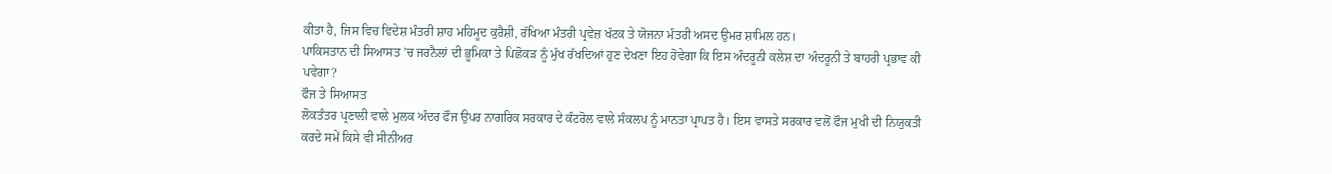ਕੀਤਾ ਹੈ, ਜਿਸ ਵਿਚ ਵਿਦੇਸ਼ ਮੰਤਰੀ ਸ਼ਾਹ ਮਹਿਮੂਦ ਕੁਰੈਸ਼ੀ, ਰੱਖਿਆ ਮੰਤਰੀ ਪ੍ਰਵੇਜ਼ ਖੱਟਕ ਤੇ ਯੋਜਨਾ ਮੰਤਰੀ ਅਸਦ ਉਮਰ ਸ਼ਾਮਿਲ ਹਨ।
ਪਾਕਿਸਤਾਨ ਦੀ ਸਿਆਸਤ ’ਚ ਜਰਨੈਲਾਂ ਦੀ ਭੂਮਿਕਾ ਤੇ ਪਿਛੋਕੜ ਨੂੰ ਮੁੱਖ ਰੱਖਦਿਆਂ ਹੁਣ ਦੇਖਣਾ ਇਹ ਹੋਵੇਗਾ ਕਿ ਇਸ ਅੰਦਰੂਨੀ ਕਲੇਸ਼ ਦਾ ਅੰਦਰੂਨੀ ਤੇ ਬਾਹਰੀ ਪ੍ਰਭਾਵ ਕੀ ਪਵੇਗਾ?
ਫੌਜ ਤੇ ਸਿਆਸਤ
ਲੋਕਤੰਤਰ ਪ੍ਰਣਾਲੀ ਵਾਲੇ ਮੁਲਕ ਅੰਦਰ ਫੌਜ ਉਪਰ ਨਾਗਰਿਕ ਸਰਕਾਰ ਦੇ ਕੰਟਰੋਲ ਵਾਲੇ ਸੰਕਲਪ ਨੂੰ ਮਾਨਤਾ ਪ੍ਰਾਪਤ ਹੈ। ਇਸ ਵਾਸਤੇ ਸਰਕਾਰ ਵਲੋਂ ਫੌਜ ਮੁਖੀ ਦੀ ਨਿਯੁਕਤੀ ਕਰਦੇ ਸਮੇਂ ਕਿਸੇ ਵੀ ਸੀਨੀਅਰ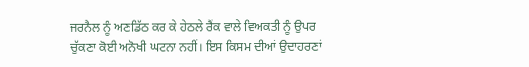ਜਰਨੈਲ ਨੂੰ ਅਣਡਿੱਠ ਕਰ ਕੇ ਹੇਠਲੇ ਰੈਂਕ ਵਾਲੇ ਵਿਅਕਤੀ ਨੂੰ ਉਪਰ ਚੁੱਕਣਾ ਕੋਈ ਅਨੋਖੀ ਘਟਨਾ ਨਹੀਂ। ਇਸ ਕਿਸਮ ਦੀਆਂ ਉਦਾਹਰਣਾਂ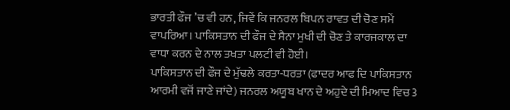ਭਾਰਤੀ ਫੌਜ ’ਚ ਵੀ ਹਨ, ਜਿਵੇਂ ਕਿ ਜਨਰਲ ਬਿਪਨ ਰਾਵਤ ਦੀ ਚੋਣ ਸਮੇਂ ਵਾਪਰਿਆ। ਪਾਕਿਸਤਾਨ ਦੀ ਫੌਜ ਦੇ ਸੈਨਾ ਮੁਖੀ ਦੀ ਚੋਣ ਤੇ ਕਾਰਜਕਾਲ ਦਾ ਵਾਧਾ ਕਰਨ ਦੇ ਨਾਲ ਤਖਤਾ ਪਲਟੀ ਵੀ ਹੋਈ।
ਪਾਕਿਸਤਾਨ ਦੀ ਫੌਜ ਦੇ ਮੁੱਢਲੇ ਕਰਤਾ-ਧਰਤਾ (ਫਾਦਰ ਆਫ ਦਿ ਪਾਕਿਸਤਾਨ ਆਰਮੀ ਵਜੋਂ ਜਾਣੇ ਜਾਂਦੇ) ਜਨਰਲ ਅਯੂਬ ਖਾਨ ਦੇ ਅਹੁਦੇ ਦੀ ਮਿਆਦ ਵਿਚ 3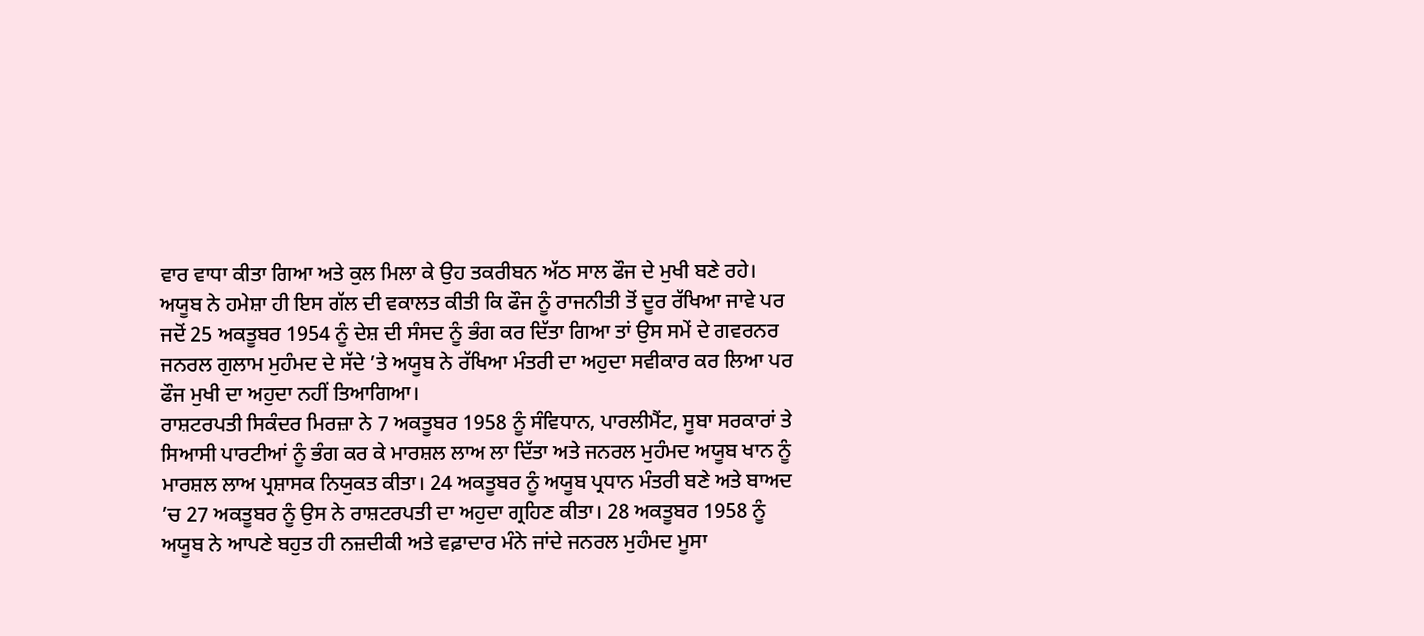ਵਾਰ ਵਾਧਾ ਕੀਤਾ ਗਿਆ ਅਤੇ ਕੁਲ ਮਿਲਾ ਕੇ ਉਹ ਤਕਰੀਬਨ ਅੱਠ ਸਾਲ ਫੌਜ ਦੇ ਮੁਖੀ ਬਣੇ ਰਹੇ। ਅਯੂਬ ਨੇ ਹਮੇਸ਼ਾ ਹੀ ਇਸ ਗੱਲ ਦੀ ਵਕਾਲਤ ਕੀਤੀ ਕਿ ਫੌਜ ਨੂੰ ਰਾਜਨੀਤੀ ਤੋਂ ਦੂਰ ਰੱਖਿਆ ਜਾਵੇ ਪਰ ਜਦੋਂ 25 ਅਕਤੂਬਰ 1954 ਨੂੰ ਦੇਸ਼ ਦੀ ਸੰਸਦ ਨੂੰ ਭੰਗ ਕਰ ਦਿੱਤਾ ਗਿਆ ਤਾਂ ਉਸ ਸਮੇਂ ਦੇ ਗਵਰਨਰ ਜਨਰਲ ਗੁਲਾਮ ਮੁਹੰਮਦ ਦੇ ਸੱਦੇ ’ਤੇ ਅਯੂਬ ਨੇ ਰੱਖਿਆ ਮੰਤਰੀ ਦਾ ਅਹੁਦਾ ਸਵੀਕਾਰ ਕਰ ਲਿਆ ਪਰ ਫੌਜ ਮੁਖੀ ਦਾ ਅਹੁਦਾ ਨਹੀਂ ਤਿਆਗਿਆ।
ਰਾਸ਼ਟਰਪਤੀ ਸਿਕੰਦਰ ਮਿਰਜ਼ਾ ਨੇ 7 ਅਕਤੂਬਰ 1958 ਨੂੰ ਸੰਵਿਧਾਨ, ਪਾਰਲੀਮੈਂਟ, ਸੂਬਾ ਸਰਕਾਰਾਂ ਤੇ ਸਿਆਸੀ ਪਾਰਟੀਆਂ ਨੂੰ ਭੰਗ ਕਰ ਕੇ ਮਾਰਸ਼ਲ ਲਾਅ ਲਾ ਦਿੱਤਾ ਅਤੇ ਜਨਰਲ ਮੁਹੰਮਦ ਅਯੂਬ ਖਾਨ ਨੂੰ ਮਾਰਸ਼ਲ ਲਾਅ ਪ੍ਰਸ਼ਾਸਕ ਨਿਯੁਕਤ ਕੀਤਾ। 24 ਅਕਤੂਬਰ ਨੂੰ ਅਯੂਬ ਪ੍ਰਧਾਨ ਮੰਤਰੀ ਬਣੇ ਅਤੇ ਬਾਅਦ ’ਚ 27 ਅਕਤੂਬਰ ਨੂੰ ਉਸ ਨੇ ਰਾਸ਼ਟਰਪਤੀ ਦਾ ਅਹੁਦਾ ਗ੍ਰਹਿਣ ਕੀਤਾ। 28 ਅਕਤੂਬਰ 1958 ਨੂੰ ਅਯੂਬ ਨੇ ਆਪਣੇ ਬਹੁਤ ਹੀ ਨਜ਼ਦੀਕੀ ਅਤੇ ਵਫ਼ਾਦਾਰ ਮੰਨੇ ਜਾਂਦੇ ਜਨਰਲ ਮੁਹੰਮਦ ਮੂਸਾ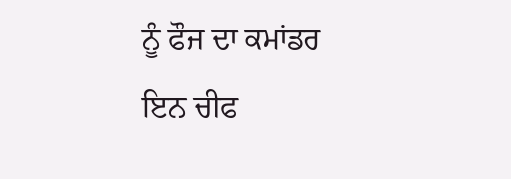ਨੂੰ ਫੌਜ ਦਾ ਕਮਾਂਡਰ ਇਨ ਚੀਫ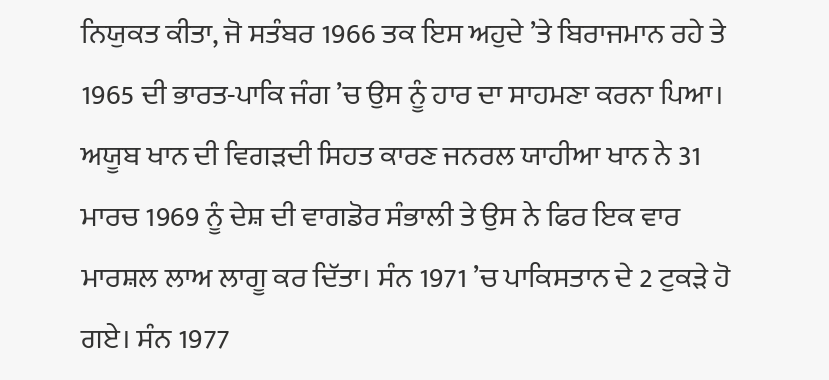ਨਿਯੁਕਤ ਕੀਤਾ, ਜੋ ਸਤੰਬਰ 1966 ਤਕ ਇਸ ਅਹੁਦੇ ’ਤੇ ਬਿਰਾਜਮਾਨ ਰਹੇ ਤੇ 1965 ਦੀ ਭਾਰਤ-ਪਾਕਿ ਜੰਗ ’ਚ ਉਸ ਨੂੰ ਹਾਰ ਦਾ ਸਾਹਮਣਾ ਕਰਨਾ ਪਿਆ।
ਅਯੂਬ ਖਾਨ ਦੀ ਵਿਗੜਦੀ ਸਿਹਤ ਕਾਰਣ ਜਨਰਲ ਯਾਹੀਆ ਖਾਨ ਨੇ 31 ਮਾਰਚ 1969 ਨੂੰ ਦੇਸ਼ ਦੀ ਵਾਗਡੋਰ ਸੰਭਾਲੀ ਤੇ ਉਸ ਨੇ ਫਿਰ ਇਕ ਵਾਰ ਮਾਰਸ਼ਲ ਲਾਅ ਲਾਗੂ ਕਰ ਦਿੱਤਾ। ਸੰਨ 1971 ’ਚ ਪਾਕਿਸਤਾਨ ਦੇ 2 ਟੁਕੜੇ ਹੋ ਗਏ। ਸੰਨ 1977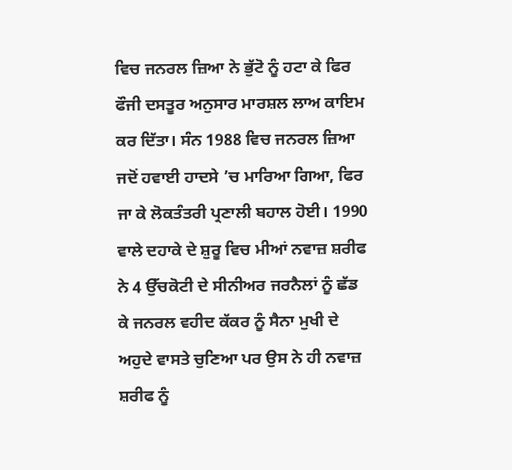ਵਿਚ ਜਨਰਲ ਜ਼ਿਆ ਨੇ ਭੁੱਟੋ ਨੂੰ ਹਟਾ ਕੇ ਫਿਰ ਫੌਜੀ ਦਸਤੂਰ ਅਨੁਸਾਰ ਮਾਰਸ਼ਲ ਲਾਅ ਕਾਇਮ ਕਰ ਦਿੱਤਾ। ਸੰਨ 1988 ਵਿਚ ਜਨਰਲ ਜ਼ਿਆ ਜਦੋਂ ਹਵਾਈ ਹਾਦਸੇ ’ਚ ਮਾਰਿਆ ਗਿਆ, ਫਿਰ ਜਾ ਕੇ ਲੋਕਤੰਤਰੀ ਪ੍ਰਣਾਲੀ ਬਹਾਲ ਹੋਈ। 1990 ਵਾਲੇ ਦਹਾਕੇ ਦੇ ਸ਼ੁਰੂ ਵਿਚ ਮੀਆਂ ਨਵਾਜ਼ ਸ਼ਰੀਫ ਨੇ 4 ਉੱਚਕੋਟੀ ਦੇ ਸੀਨੀਅਰ ਜਰਨੈਲਾਂ ਨੂੰ ਛੱਡ ਕੇ ਜਨਰਲ ਵਹੀਦ ਕੱਕਰ ਨੂੰ ਸੈਨਾ ਮੁਖੀ ਦੇ ਅਹੁਦੇ ਵਾਸਤੇ ਚੁਣਿਆ ਪਰ ਉਸ ਨੇ ਹੀ ਨਵਾਜ਼ ਸ਼ਰੀਫ ਨੂੰ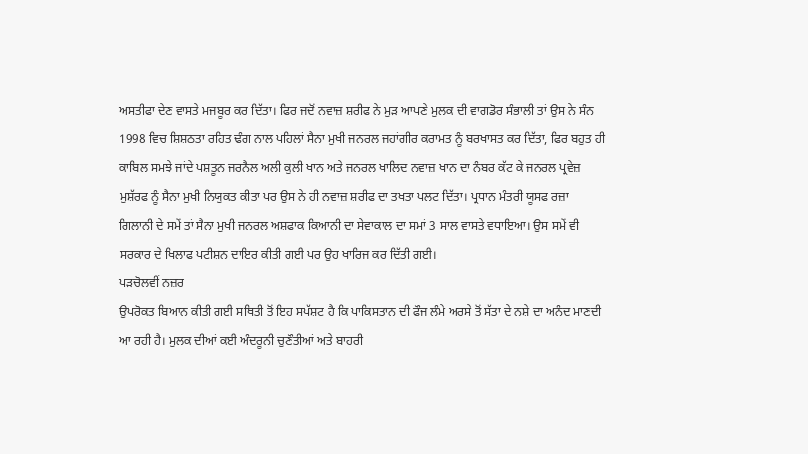ਅਸਤੀਫਾ ਦੇਣ ਵਾਸਤੇ ਮਜਬੂਰ ਕਰ ਦਿੱਤਾ। ਫਿਰ ਜਦੋਂ ਨਵਾਜ਼ ਸ਼ਰੀਫ ਨੇ ਮੁੜ ਆਪਣੇ ਮੁਲਕ ਦੀ ਵਾਗਡੋਰ ਸੰਭਾਲੀ ਤਾਂ ਉਸ ਨੇ ਸੰਨ 1998 ਵਿਚ ਸ਼ਿਸ਼ਠਤਾ ਰਹਿਤ ਢੰਗ ਨਾਲ ਪਹਿਲਾਂ ਸੈਨਾ ਮੁਖੀ ਜਨਰਲ ਜਹਾਂਗੀਰ ਕਰਾਮਤ ਨੂੰ ਬਰਖਾਸਤ ਕਰ ਦਿੱਤਾ, ਫਿਰ ਬਹੁਤ ਹੀ ਕਾਬਿਲ ਸਮਝੇ ਜਾਂਦੇ ਪਸ਼ਤੂਨ ਜਰਨੈਲ ਅਲੀ ਕੁਲੀ ਖਾਨ ਅਤੇ ਜਨਰਲ ਖਾਲਿਦ ਨਵਾਜ਼ ਖਾਨ ਦਾ ਨੰਬਰ ਕੱਟ ਕੇ ਜਨਰਲ ਪ੍ਰਵੇਜ਼ ਮੁਸ਼ੱਰਫ ਨੂੰ ਸੈਨਾ ਮੁਖੀ ਨਿਯੁਕਤ ਕੀਤਾ ਪਰ ਉਸ ਨੇ ਹੀ ਨਵਾਜ਼ ਸ਼ਰੀਫ ਦਾ ਤਖਤਾ ਪਲਟ ਦਿੱਤਾ। ਪ੍ਰਧਾਨ ਮੰਤਰੀ ਯੂਸਫ ਰਜ਼ਾ ਗਿਲਾਨੀ ਦੇ ਸਮੇਂ ਤਾਂ ਸੈਨਾ ਮੁਖੀ ਜਨਰਲ ਅਸ਼ਫਾਕ ਕਿਆਨੀ ਦਾ ਸੇਵਾਕਾਲ ਦਾ ਸਮਾਂ 3 ਸਾਲ ਵਾਸਤੇ ਵਧਾਇਆ। ਉਸ ਸਮੇਂ ਵੀ ਸਰਕਾਰ ਦੇ ਖਿਲਾਫ ਪਟੀਸ਼ਨ ਦਾਇਰ ਕੀਤੀ ਗਈ ਪਰ ਉਹ ਖਾਰਿਜ ਕਰ ਦਿੱਤੀ ਗਈ।
ਪੜਚੋਲਵੀਂ ਨਜ਼ਰ
ਉਪਰੋਕਤ ਬਿਆਨ ਕੀਤੀ ਗਈ ਸਥਿਤੀ ਤੋਂ ਇਹ ਸਪੱਸ਼ਟ ਹੈ ਕਿ ਪਾਕਿਸਤਾਨ ਦੀ ਫੌਜ ਲੰਮੇ ਅਰਸੇ ਤੋਂ ਸੱਤਾ ਦੇ ਨਸ਼ੇ ਦਾ ਅਨੰਦ ਮਾਣਦੀ ਆ ਰਹੀ ਹੈ। ਮੁਲਕ ਦੀਆਂ ਕਈ ਅੰਦਰੂਨੀ ਚੁਣੌਤੀਆਂ ਅਤੇ ਬਾਹਰੀ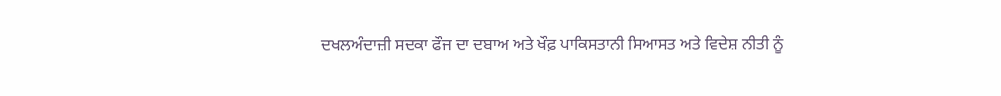ਦਖਲਅੰਦਾਜ਼ੀ ਸਦਕਾ ਫੌਜ ਦਾ ਦਬਾਅ ਅਤੇ ਖੌਫ਼ ਪਾਕਿਸਤਾਨੀ ਸਿਆਸਤ ਅਤੇ ਵਿਦੇਸ਼ ਨੀਤੀ ਨੂੰ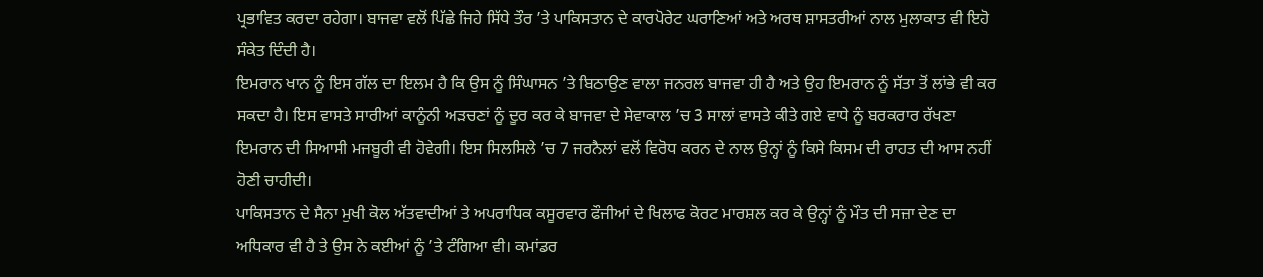ਪ੍ਰਭਾਵਿਤ ਕਰਦਾ ਰਹੇਗਾ। ਬਾਜਵਾ ਵਲੋਂ ਪਿੱਛੇ ਜਿਹੇ ਸਿੱਧੇ ਤੌਰ ’ਤੇ ਪਾਕਿਸਤਾਨ ਦੇ ਕਾਰਪੋਰੇਟ ਘਰਾਣਿਆਂ ਅਤੇ ਅਰਥ ਸ਼ਾਸਤਰੀਆਂ ਨਾਲ ਮੁਲਾਕਾਤ ਵੀ ਇਹੋ ਸੰਕੇਤ ਦਿੰਦੀ ਹੈ।
ਇਮਰਾਨ ਖਾਨ ਨੂੰ ਇਸ ਗੱਲ ਦਾ ਇਲਮ ਹੈ ਕਿ ਉਸ ਨੂੰ ਸਿੰਘਾਸਨ ’ਤੇ ਬਿਠਾਉਣ ਵਾਲਾ ਜਨਰਲ ਬਾਜਵਾ ਹੀ ਹੈ ਅਤੇ ਉਹ ਇਮਰਾਨ ਨੂੰ ਸੱਤਾ ਤੋਂ ਲਾਂਭੇ ਵੀ ਕਰ ਸਕਦਾ ਹੈ। ਇਸ ਵਾਸਤੇ ਸਾਰੀਆਂ ਕਾਨੂੰਨੀ ਅੜਚਣਾਂ ਨੂੰ ਦੂਰ ਕਰ ਕੇ ਬਾਜਵਾ ਦੇ ਸੇਵਾਕਾਲ ’ਚ 3 ਸਾਲਾਂ ਵਾਸਤੇ ਕੀਤੇ ਗਏ ਵਾਧੇ ਨੂੰ ਬਰਕਰਾਰ ਰੱਖਣਾ ਇਮਰਾਨ ਦੀ ਸਿਆਸੀ ਮਜਬੂਰੀ ਵੀ ਹੋਵੇਗੀ। ਇਸ ਸਿਲਸਿਲੇ ’ਚ 7 ਜਰਨੈਲਾਂ ਵਲੋਂ ਵਿਰੋਧ ਕਰਨ ਦੇ ਨਾਲ ਉਨ੍ਹਾਂ ਨੂੰ ਕਿਸੇ ਕਿਸਮ ਦੀ ਰਾਹਤ ਦੀ ਆਸ ਨਹੀਂ ਹੋਣੀ ਚਾਹੀਦੀ।
ਪਾਕਿਸਤਾਨ ਦੇ ਸੈਨਾ ਮੁਖੀ ਕੋਲ ਅੱਤਵਾਦੀਆਂ ਤੇ ਅਪਰਾਧਿਕ ਕਸੂਰਵਾਰ ਫੌਜੀਆਂ ਦੇ ਖਿਲਾਫ ਕੋਰਟ ਮਾਰਸ਼ਲ ਕਰ ਕੇ ਉਨ੍ਹਾਂ ਨੂੰ ਮੌਤ ਦੀ ਸਜ਼ਾ ਦੇਣ ਦਾ ਅਧਿਕਾਰ ਵੀ ਹੈ ਤੇ ਉਸ ਨੇ ਕਈਆਂ ਨੂੰ ’ਤੇ ਟੰਗਿਆ ਵੀ। ਕਮਾਂਡਰ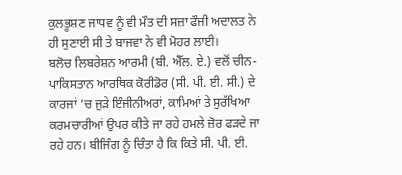ਕੁਲਭੂਸ਼ਣ ਜਾਧਵ ਨੂੰ ਵੀ ਮੌਤ ਦੀ ਸਜ਼ਾ ਫੌਜੀ ਅਦਾਲਤ ਨੇ ਹੀ ਸੁਣਾਈ ਸੀ ਤੇ ਬਾਜਵਾ ਨੇ ਵੀ ਮੋਹਰ ਲਾਈ।
ਬਲੋਚ ਲਿਬਰੇਸ਼ਨ ਆਰਮੀ (ਬੀ. ਐੱਲ. ਏ.) ਵਲੋਂ ਚੀਨ-ਪਾਕਿਸਤਾਨ ਆਰਥਿਕ ਕੋਰੀਡੋਰ (ਸੀ. ਪੀ. ਈ. ਸੀ.) ਦੇ ਕਾਰਜਾਂ ’ਚ ਜੁੜੇ ਇੰਜੀਨੀਅਰਾਂ, ਕਾਮਿਆਂ ਤੇ ਸੁਰੱਖਿਆ ਕਰਮਚਾਰੀਆਂ ਉਪਰ ਕੀਤੇ ਜਾ ਰਹੇ ਹਮਲੇ ਜ਼ੋਰ ਫੜਦੇ ਜਾ ਰਹੇ ਹਨ। ਬੀਜਿੰਗ ਨੂੰ ਚਿੰਤਾ ਹੈ ਕਿ ਕਿਤੇ ਸੀ. ਪੀ. ਈ.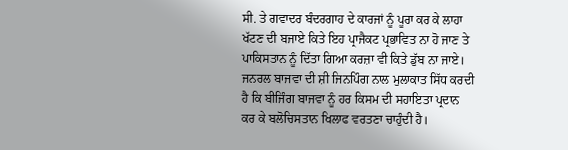ਸੀ. ਤੇ ਗਵਾਦਰ ਬੰਦਰਗਾਹ ਦੇ ਕਾਰਜਾਂ ਨੂੰ ਪੂਰਾ ਕਰ ਕੇ ਲਾਹਾ ਖੱਟਣ ਦੀ ਬਜਾਏ ਕਿਤੇ ਇਹ ਪ੍ਰਾਜੈਕਟ ਪ੍ਰਭਾਵਿਤ ਨਾ ਹੋ ਜਾਣ ਤੇ ਪਾਕਿਸਤਾਨ ਨੂੰ ਦਿੱਤਾ ਗਿਆ ਕਰਜ਼ਾ ਵੀ ਕਿਤੇ ਡੁੱਬ ਨਾ ਜਾਏ। ਜਨਰਲ ਬਾਜਵਾ ਦੀ ਸ਼ੀ ਜਿਨਪਿੰਗ ਨਾਲ ਮੁਲਾਕਾਤ ਸਿੱਧ ਕਰਦੀ ਹੈ ਕਿ ਬੀਜਿੰਗ ਬਾਜਵਾ ਨੂੰ ਹਰ ਕਿਸਮ ਦੀ ਸਹਾਇਤਾ ਪ੍ਰਦਾਨ ਕਰ ਕੇ ਬਲੋਚਿਸਤਾਨ ਖਿਲਾਫ ਵਰਤਣਾ ਚਾਹੁੰਦੀ ਹੈ।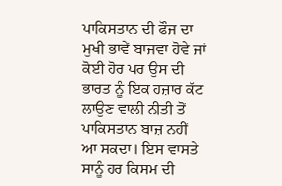ਪਾਕਿਸਤਾਨ ਦੀ ਫੌਜ ਦਾ ਮੁਖੀ ਭਾਵੇਂ ਬਾਜਵਾ ਹੋਵੇ ਜਾਂ ਕੋਈ ਹੋਰ ਪਰ ਉਸ ਦੀ ਭਾਰਤ ਨੂੰ ਇਕ ਹਜ਼ਾਰ ਕੱਟ ਲਾਉਣ ਵਾਲੀ ਨੀਤੀ ਤੋਂ ਪਾਕਿਸਤਾਨ ਬਾਜ਼ ਨਹੀਂ ਆ ਸਕਦਾ। ਇਸ ਵਾਸਤੇ ਸਾਨੂੰ ਹਰ ਕਿਸਮ ਦੀ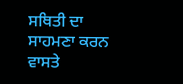ਸਥਿਤੀ ਦਾ ਸਾਹਮਣਾ ਕਰਨ ਵਾਸਤੇ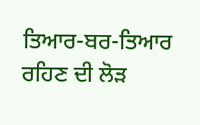ਤਿਆਰ-ਬਰ-ਤਿਆਰ ਰਹਿਣ ਦੀ ਲੋੜ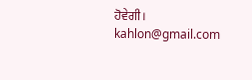ਹੋਵੇਗੀ।
kahlon@gmail.com